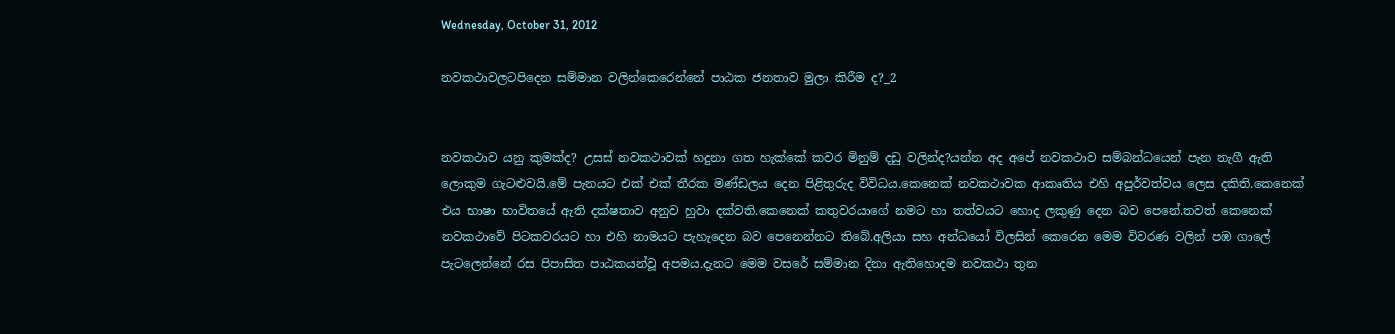Wednesday, October 31, 2012

නවකථාවලටපිදෙන සම්මාන වලින්කෙරෙන්නේ පාඨක ජනතාව මුලා කිරීම ද?_2


නවකථාව යනු කුමක්ද? උසස් නවකථාවක් හදුනා ගත හැක්කේ කවර මිනුම් දඩු වලින්ද?යන්න අද අපේ නවකථාව සම්බන්ධයෙන් පැන නැගී ඇති ලොකුම ගැටළුවයි.මේ පැනයට එක් එක් තීරක මණ්ඩලය දෙන පිළිතුරුද විවිධය.කෙනෙක් නවකථාවක ආකෘතිය එහි අපුර්වත්වය ලෙස දකිති.කෙනෙක් එය භාෂා භාවිතයේ ඇති දක්ෂතාව අනුව හුවා දක්වති.කෙනෙක් කතුවරයාගේ නමට හා තත්වයට හොද ලකුණු දෙන බව පෙනේ.තවත් කෙනෙක් නවකථාවේ පිටකවරයට හා එහි නාමයට පැහැදෙන බව පෙනෙන්නට තිබේ.අලියා සහ අන්ධයෝ විලසින් කෙරෙන මෙම විවරණ වලින් පඹ ගාලේ පැටලෙන්නේ රස පිපාසිත පාඨකයන්වූ අපමය.දැනට මෙම වසරේ සම්මාන දිනා ඇතිහොදම නවකථා තුන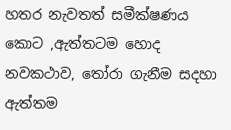හතර නැවතත් සමීක්ෂණය කොට ,ඇත්තටම හොද නවකථාව, තෝරා ගැනීම සදහා ඇත්තම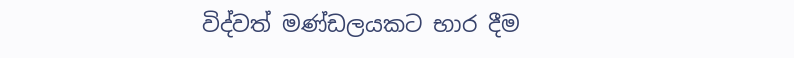විද්වත් මණ්ඩලයකට භාර දීම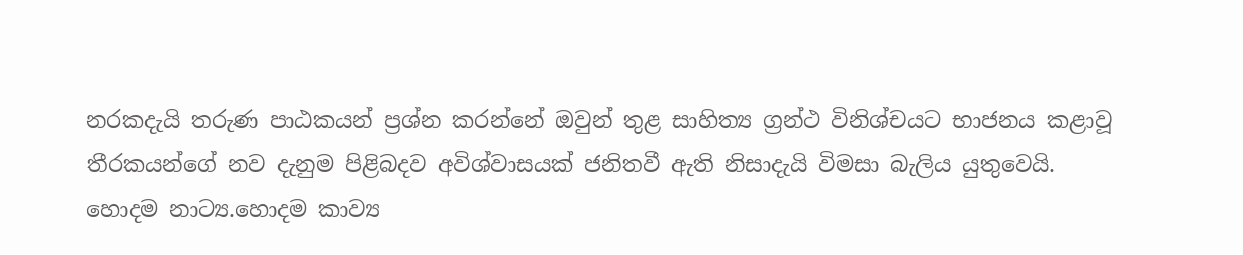නරකදැයි තරුණ පාඨකයන් ප්‍රශ්න කරන්නේ ඔවුන් තුළ සාහිත්‍ය ග්‍රන්ථ විනිශ්චයට භාජනය කළාවූ තීරකයන්ගේ නව දැනුම පිළිබදව අවිශ්වාසයක් ජනිතවී ඇති නිසාදැයි විමසා බැලිය යුතුවෙයි.
හොදම නාට්‍ය.හොදම කාව්‍ය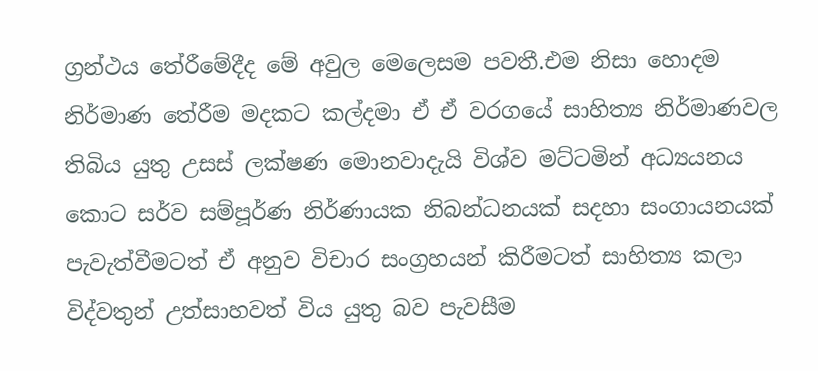ග්‍රන්ථය තේරීමේදීද මේ අවුල මෙලෙසම පවතී.එම නිසා හොදම නිර්මාණ තේරීම මදකට කල්දමා ඒ ඒ වරගයේ සාහිත්‍ය නිර්මාණවල තිබිය යුතු උසස් ලක්ෂණ මොනවාදැයි විශ්ව මට්ටමින් අධ්‍යයනය කොට සර්ව සම්පූර්ණ නිර්ණායක නිබන්ධනයක් සදහා සංගායනයක් පැවැත්වීමටත් ඒ අනුව විචාර සංග්‍රහයන් කිරීමටත් සාහිත්‍ය කලා විද්වතුන් උත්සාහවත් විය යුතු බව පැවසීම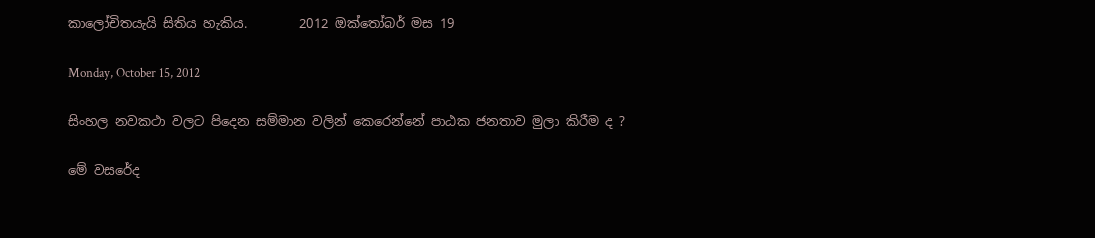කාලෝචිතයැයි සිතිය හැකිය.        2012 ඔක්තෝබර් මස 19

Monday, October 15, 2012

සිංහල නවකථා වලට පිදෙන සම්මාන වලින් කෙරෙන්නේ පාඨක ජනතාව මුලා කිරීම ද ?

මේ වසරේද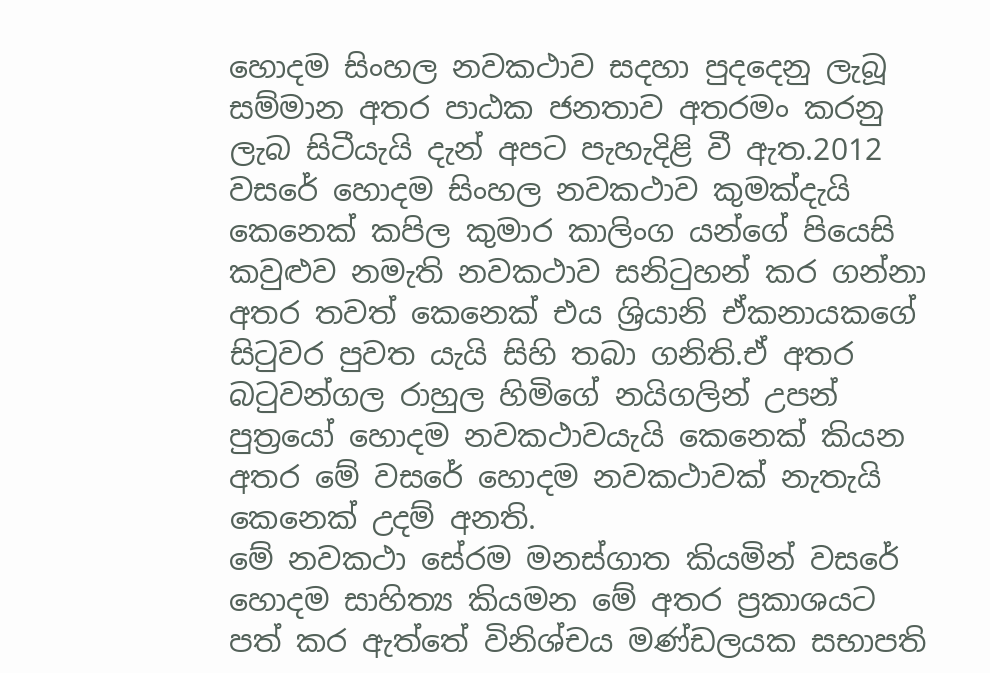හොදම සිංහල නවකථාව සදහා පුදදෙනු ලැබූ සම්මාන අතර පාඨක ජනතාව අතරමං කරනු ලැබ සිටීයැයි දැන් අපට පැහැදිළි වී ඇත.2012 වසරේ හොදම සිංහල නවකථාව කුමක්දැයි කෙනෙක් කපිල කුමාර කාලිංග යන්ගේ පියෙසි කවුළුව නමැති නවකථාව සනිටුහන් කර ගන්නා අතර තවත් කෙනෙක් එය ශ්‍රියානි ඒකනායකගේ සිටුවර පුවත යැයි සිහි තබා ගනිති.ඒ අතර බටුවන්ගල රාහුල හිමිගේ නයිගලින් උපන් පුත්‍රයෝ හොදම නවකථාවයැයි කෙනෙක් කියන අතර මේ වසරේ හොදම නවකථාවක් නැතැයි කෙනෙක් උදම් අනති.
මේ නවකථා සේරම මනස්ගාත කියමින් වසරේ හොදම සාහිත්‍ය කියමන මේ අතර ප්‍රකාශයට පත් කර ඇත්තේ විනිශ්චය මණ්ඩලයක සභාපති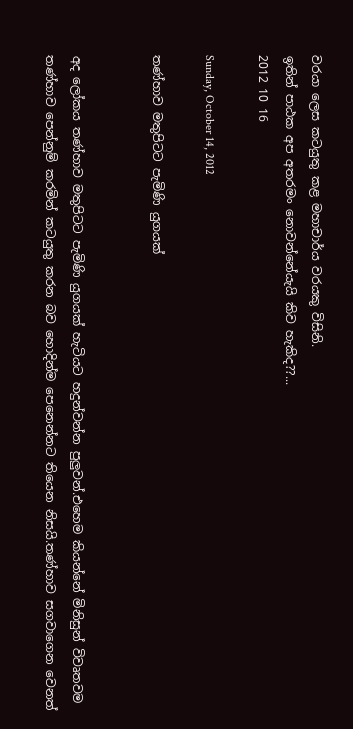වරයා ලෙස කටයුතු කළ මහාචාර්ය වරයකු විසිනි.
ඉතින් පාඨක අප අතරමං නොවන්නේයැයි කිව හැකිද??...
2012 10 16

Sunday, October 14, 2012

තණ්හාව මතුපිටට පැමිණි යුගයක්


අද ලෝකය තණ්හාව මතුපිටට පැමිණි යුගයක් හැටියට හදුන්වන්න පුලුවන්.එහෙම කියන්නේ මිනිසුන් විවෘතවම තණ්හාව පෙන්නුම් කරමින් කටයුතු කරන බව හොදින්ම පෙනෙන්නට තියෙන නිසයි.තණ්හාව සගවාගෙන වෙනත්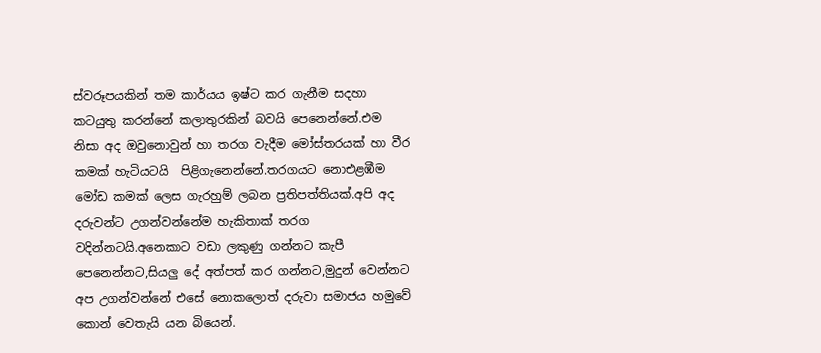ස්වරූපයකින් තම කාර්යය ඉෂ්ට කර ගැනීම සදහා කටයුතු කරන්නේ කලාතුරකින් බවයි පෙනෙන්නේ.එම නිසා අද ඔවුනොවුන් හා තරග වැදීම මෝස්තරයක් හා වීර කමක් හැටියටයි  පිළිගැනෙන්නේ.තරගයට නොඑළඹීම මෝඩ කමක් ලෙස ගැරහුම් ලබන ප්‍රතිපත්තියක්.අපි අද දරුවන්ට උගන්වන්නේම හැකිතාක් තරග වදින්නටයි.අනෙකාට වඩා ලකුණු ගන්නට කැපී පෙනෙන්නට,සියලු දේ අත්පත් කර ගන්නට,මුදුන් වෙන්නට අප උගන්වන්නේ එසේ නොකලොත් දරුවා සමාජය හමුවේ කොන් වෙතැයි යන බියෙන්.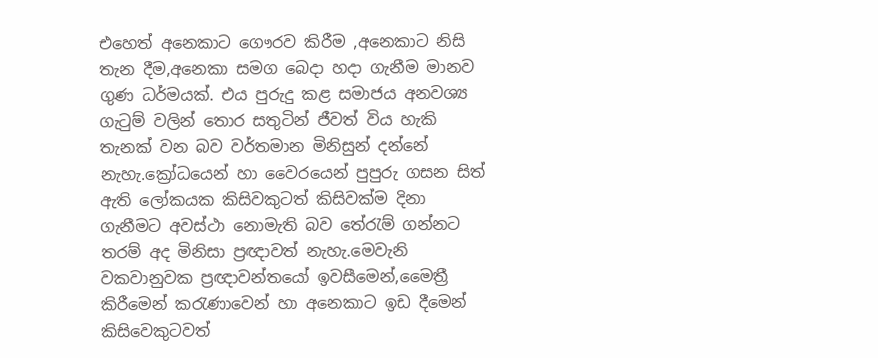එහෙත් අනෙකාට ගෞරව කිරීම ,අනෙකාට නිසි තැන දීම,අනෙකා සමග බෙදා හදා ගැනීම මානව ගුණ ධර්මයක්. එය පුරුදු කළ සමාජය අනවශ්‍ය ගැටුම් වලින් තොර සතුටින් ජීවත් විය හැකි තැනක් වන බව වර්තමාන මිනිසුන් දන්නේ නැහැ.ක්‍රෝධයෙන් හා වෛරයෙන් පුපුරු ගසන සිත් ඇති ලෝකයක කිසිවකුටත් කිසිවක්ම දිනා ගැනීමට අවස්ථා නොමැති බව තේරැම් ගන්නට තරම් අද මිනිසා ප්‍රඥාවත් නැහැ.මෙවැනි වකවානුවක ප්‍රඥාවන්තයෝ ඉවසීමෙන්,මෛත්‍රී කිරීමෙන් කරැණාවෙන් හා අනෙකාට ඉඩ දීමෙන් කිසිවෙකුටවත්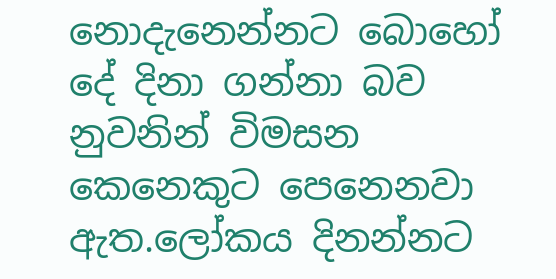නොදැනෙන්නට බොහෝ දේ දිනා ගන්නා බව නුවනින් විමසන කෙනෙකුට පෙනෙනවා ඇත.ලෝකය දිනන්නට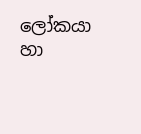ලෝකයා හා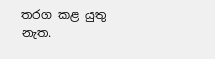තරග කළ යුතු නැත.